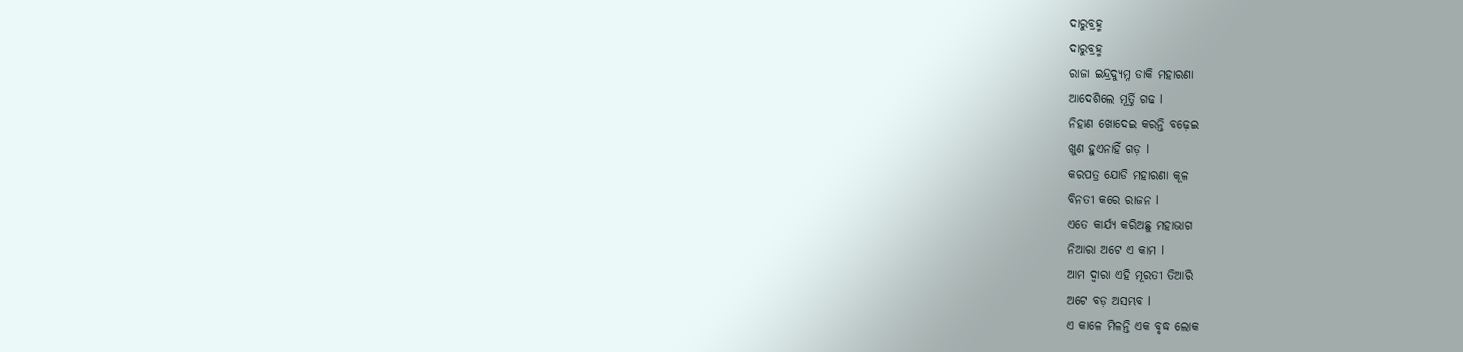ଦାରୁବ୍ରହ୍ମ
ଦାରୁବ୍ରହ୍ମ
ରାଜା ଇନ୍ଦ୍ରଦ୍ୟୁମ୍ନ ଡାକି ମହାରଣା
ଆଦେଶିଲେ ମୂର୍ତ୍ତି ଗଢ l
ନିହାଣ ଖୋଦେଇ କରନ୍ତି ବଢ଼େଇ
ଖୁଣ ହୁଏନାହିଁ ଗଡ଼ l
କରପତ୍ର ଯୋଡି ମହାରଣା କୂଳ
ବିନତୀ କରେ ରାଜନ l
ଏତେ କାର୍ଯ୍ୟ କରିଅଛୁ ମହାଭାଗ
ନିଆରା ଅଟେ ଏ କାମ l
ଆମ ଦ୍ୱାରା ଏହି ମୂରତୀ ତିଆରି
ଅଟେ ବଡ଼ ଅସମ୍ଭବ l
ଏ କାଳେ ମିଳନ୍ତି ଏକ ବୃଦ୍ଧ ଲୋକ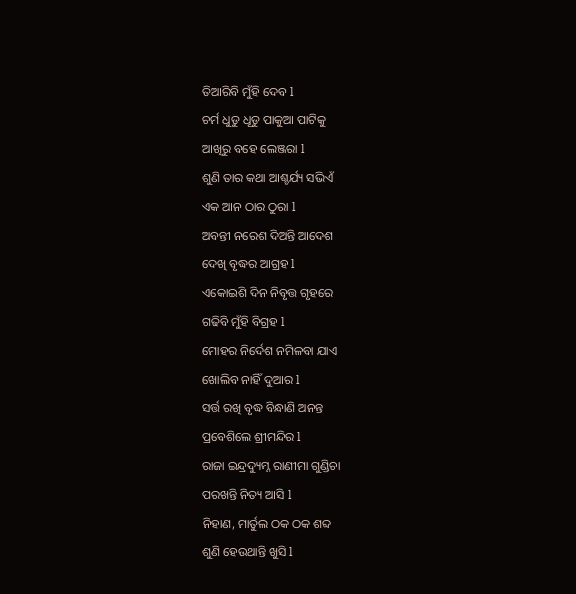ତିଆରିବି ମୁଁହି ଦେବ l
ଚର୍ମ ଧୁଡୁ ଧୂଡୁ ପାକୁଆ ପାଟିକୁ
ଆଖିରୁ ବହେ ଲେଞ୍ଜରା l
ଶୁଣି ତାର କଥା ଆଶ୍ଚର୍ଯ୍ୟ ସଭିଏଁ
ଏକ ଆନ ଠାର ଠୁରା l
ଅବନ୍ତୀ ନରେଶ ଦିଅନ୍ତି ଆଦେଶ
ଦେଖି ବୃଦ୍ଧର ଆଗ୍ରହ l
ଏକୋଇଶି ଦିନ ନିବୃତ୍ତ ଗୃହରେ
ଗଢିବି ମୁଁହି ବିଗ୍ରହ l
ମୋହର ନିର୍ଦେଶ ନମିଳବା ଯାଏ
ଖୋଲିବ ନାହିଁ ଦୁଆର l
ସର୍ତ୍ତ ରଖି ବୃଦ୍ଧ ବିନ୍ଧାଣି ଅନନ୍ତ
ପ୍ରବେଶିଲେ ଶ୍ରୀମନ୍ଦିର l
ରାଜା ଇନ୍ଦ୍ରଦ୍ୟୁମ୍ନ ରାଣୀମା ଗୁଣ୍ଡିଚା
ପରଖନ୍ତି ନିତ୍ୟ ଆସି l
ନିହାଣ, ମାର୍ତୁଲ ଠକ ଠକ ଶବ୍ଦ
ଶୁଣି ହେଉଥାନ୍ତି ଖୁସି l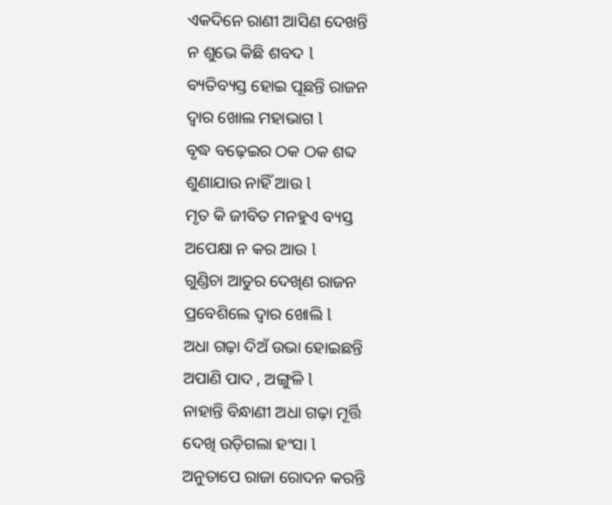ଏକଦିନେ ରାଣୀ ଆସିଣ ଦେଖନ୍ତି
ନ ଶୁଭେ କିଛି ଶବଦ l
ବ୍ୟତିବ୍ୟସ୍ତ ହୋଇ ପୂଛନ୍ତି ରାଜନ
ଦ୍ୱାର ଖୋଲ ମହାଭାଗ l
ବୃଦ୍ଧ ବଢ଼େଇର ଠକ ଠକ ଶବ୍ଦ
ଶୁଣାଯାଉ ନାହିଁ ଆଉ l
ମୃତ କି ଜୀବିତ ମନହୁଏ ବ୍ୟସ୍ତ
ଅପେକ୍ଷା ନ କର ଆଉ l
ଗୁଣ୍ଡିଚା ଆତୁର ଦେଖିଣ ରାଜନ
ପ୍ରବେଶିଲେ ଦ୍ୱାର ଖୋଲି l
ଅଧା ଗଢ଼ା ଦିଅଁ ଉଭା ହୋଇଛନ୍ତି
ଅପାଣି ପାଦ , ଅଙ୍ଗୁଳି l
ନାହାନ୍ତି ବିନ୍ଧାଣୀ ଅଧା ଗଢ଼ା ମୂର୍ତ୍ତି
ଦେଖି ଉଡ଼ିଗଲା ହଂସା l
ଅନୁତାପେ ରାଜା ରୋଦନ କରନ୍ତି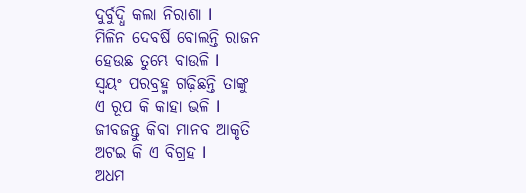ଦୁର୍ବୁଦ୍ଧି କଲା ନିରାଶା l
ମିଳିନ ଦେବର୍ଷି ବୋଲନ୍ତି ରାଜନ
ହେଉଛ ତୁମ୍ଭେ ବାଉଳି l
ସ୍ୱୟଂ ପରବ୍ରହ୍ମ ଗଢ଼ିଛନ୍ତି ତାଙ୍କୁ
ଏ ରୂପ କି କାହା ଭଳି l
ଜୀବଜନ୍ତୁ କିବା ମାନବ ଆକୃତି
ଅଟଇ କି ଏ ବିଗ୍ରହ l
ଅଧମ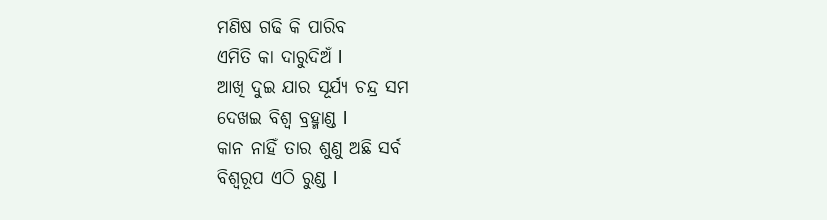ମଣିଷ ଗଢି କି ପାରିବ
ଏମିତି କା ଦାରୁଦିଅଁ l
ଆଖି ଦୁଇ ଯାର ସୂର୍ଯ୍ୟ ଚନ୍ଦ୍ର ସମ
ଦେଖଇ ବିଶ୍ୱ ବ୍ରହ୍ମାଣ୍ଡ l
କାନ ନାହିଁ ତାର ଶୁଣୁ ଅଛି ସର୍ବ
ବିଶ୍ଵରୂପ ଏଠି ରୁଣ୍ଡ l